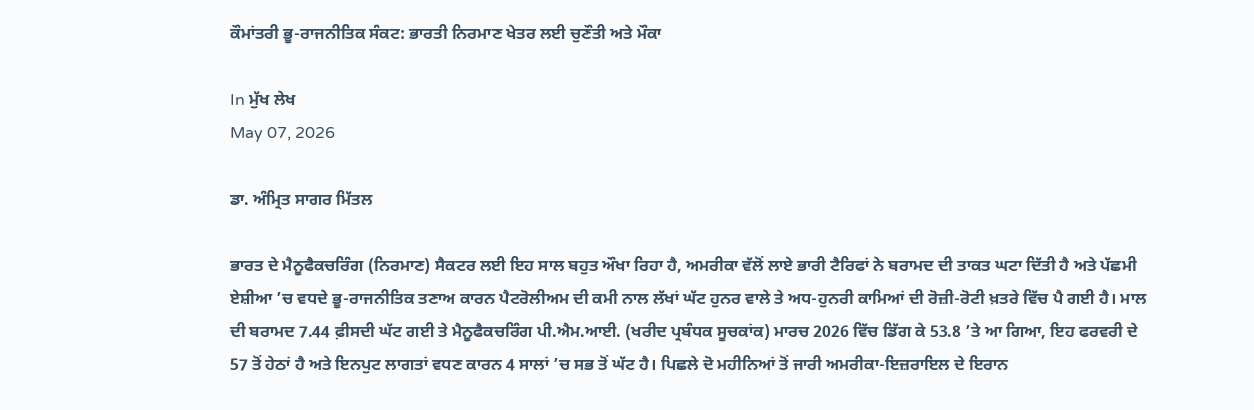ਕੌਮਾਂਤਰੀ ਭੂ-ਰਾਜਨੀਤਿਕ ਸੰਕਟ: ਭਾਰਤੀ ਨਿਰਮਾਣ ਖੇਤਰ ਲਈ ਚੁਣੌਤੀ ਅਤੇ ਮੌਕਾ

In ਮੁੱਖ ਲੇਖ
May 07, 2026

ਡਾ. ਅੰਮ੍ਰਿਤ ਸਾਗਰ ਮਿੱਤਲ

ਭਾਰਤ ਦੇ ਮੈਨੂਫੈਕਚਰਿੰਗ (ਨਿਰਮਾਣ) ਸੈਕਟਰ ਲਈ ਇਹ ਸਾਲ ਬਹੁਤ ਔਖਾ ਰਿਹਾ ਹੈ, ਅਮਰੀਕਾ ਵੱਲੋਂ ਲਾਏ ਭਾਰੀ ਟੈਰਿਫਾਂ ਨੇ ਬਰਾਮਦ ਦੀ ਤਾਕਤ ਘਟਾ ਦਿੱਤੀ ਹੈ ਅਤੇ ਪੱਛਮੀ ਏਸ਼ੀਆ ’ਚ ਵਧਦੇ ਭੂ-ਰਾਜਨੀਤਿਕ ਤਣਾਅ ਕਾਰਨ ਪੈਟਰੋਲੀਅਮ ਦੀ ਕਮੀ ਨਾਲ ਲੱਖਾਂ ਘੱਟ ਹੁਨਰ ਵਾਲੇ ਤੇ ਅਧ-ਹੁਨਰੀ ਕਾਮਿਆਂ ਦੀ ਰੋਜ਼ੀ-ਰੋਟੀ ਖ਼ਤਰੇ ਵਿੱਚ ਪੈ ਗਈ ਹੈ। ਮਾਲ ਦੀ ਬਰਾਮਦ 7.44 ਫ਼ੀਸਦੀ ਘੱਟ ਗਈ ਤੇ ਮੈਨੂਫੈਕਚਰਿੰਗ ਪੀ.ਐਮ.ਆਈ. (ਖਰੀਦ ਪ੍ਰਬੰਧਕ ਸੂਚਕਾਂਕ) ਮਾਰਚ 2026 ਵਿੱਚ ਡਿੱਗ ਕੇ 53.8 ’ਤੇ ਆ ਗਿਆ, ਇਹ ਫਰਵਰੀ ਦੇ 57 ਤੋਂ ਹੇਠਾਂ ਹੈ ਅਤੇ ਇਨਪੁਟ ਲਾਗਤਾਂ ਵਧਣ ਕਾਰਨ 4 ਸਾਲਾਂ ’ਚ ਸਭ ਤੋਂ ਘੱਟ ਹੈ। ਪਿਛਲੇ ਦੋ ਮਹੀਨਿਆਂ ਤੋਂ ਜਾਰੀ ਅਮਰੀਕਾ-ਇਜ਼ਰਾਇਲ ਦੇ ਇਰਾਨ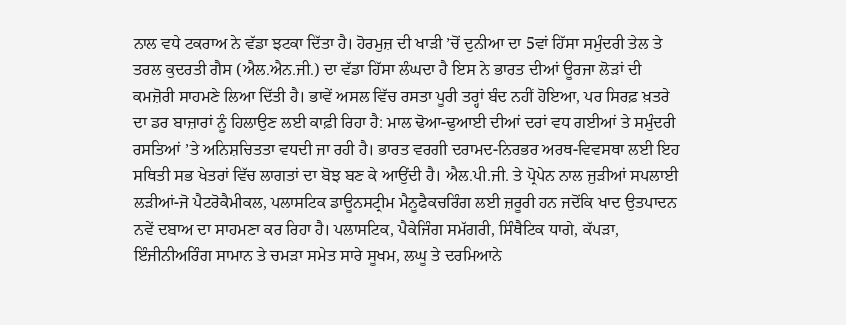ਨਾਲ ਵਧੇ ਟਕਰਾਅ ਨੇ ਵੱਡਾ ਝਟਕਾ ਦਿੱਤਾ ਹੈ। ਹੋਰਮੁਜ਼ ਦੀ ਖਾੜੀ ’ਚੋਂ ਦੁਨੀਆ ਦਾ 5ਵਾਂ ਹਿੱਸਾ ਸਮੁੰਦਰੀ ਤੇਲ ਤੇ ਤਰਲ ਕੁਦਰਤੀ ਗੈਸ (ਐਲ.ਐਨ.ਜੀ.) ਦਾ ਵੱਡਾ ਹਿੱਸਾ ਲੰਘਦਾ ਹੈ ਇਸ ਨੇ ਭਾਰਤ ਦੀਆਂ ਊਰਜਾ ਲੋੜਾਂ ਦੀ ਕਮਜ਼ੋਰੀ ਸਾਹਮਣੇ ਲਿਆ ਦਿੱਤੀ ਹੈ। ਭਾਵੇਂ ਅਸਲ ਵਿੱਚ ਰਸਤਾ ਪੂਰੀ ਤਰ੍ਹਾਂ ਬੰਦ ਨਹੀਂ ਹੋਇਆ, ਪਰ ਸਿਰਫ਼ ਖ਼ਤਰੇ ਦਾ ਡਰ ਬਾਜ਼ਾਰਾਂ ਨੂੰ ਹਿਲਾਉਣ ਲਈ ਕਾਫ਼ੀ ਰਿਹਾ ਹੈ: ਮਾਲ ਢੋਆ-ਢੁਆਈ ਦੀਆਂ ਦਰਾਂ ਵਧ ਗਈਆਂ ਤੇ ਸਮੁੰਦਰੀ ਰਸਤਿਆਂ ’ਤੇ ਅਨਿਸ਼ਚਿਤਤਾ ਵਧਦੀ ਜਾ ਰਹੀ ਹੈ। ਭਾਰਤ ਵਰਗੀ ਦਰਾਮਦ-ਨਿਰਭਰ ਅਰਥ-ਵਿਵਸਥਾ ਲਈ ਇਹ ਸਥਿਤੀ ਸਭ ਖੇਤਰਾਂ ਵਿੱਚ ਲਾਗਤਾਂ ਦਾ ਬੋਝ ਬਣ ਕੇ ਆਉਂਦੀ ਹੈ। ਐਲ.ਪੀ.ਜੀ. ਤੇ ਪ੍ਰੋਪੇਨ ਨਾਲ ਜੁੜੀਆਂ ਸਪਲਾਈ ਲੜੀਆਂ-ਜੋ ਪੈਟਰੋਕੈਮੀਕਲ, ਪਲਾਸਟਿਕ ਡਾਊਨਸਟ੍ਰੀਮ ਮੈਨੂਫੈਕਚਰਿੰਗ ਲਈ ਜ਼ਰੂਰੀ ਹਨ ਜਦੋਂਕਿ ਖਾਦ ਉਤਪਾਦਨ ਨਵੇਂ ਦਬਾਅ ਦਾ ਸਾਹਮਣਾ ਕਰ ਰਿਹਾ ਹੈ। ਪਲਾਸਟਿਕ, ਪੈਕੇਜਿੰਗ ਸਮੱਗਰੀ, ਸਿੰਥੈਟਿਕ ਧਾਗੇ, ਕੱਪੜਾ, ਇੰਜੀਨੀਅਰਿੰਗ ਸਾਮਾਨ ਤੇ ਚਮੜਾ ਸਮੇਤ ਸਾਰੇ ਸੂਖਮ, ਲਘੂ ਤੇ ਦਰਮਿਆਨੇ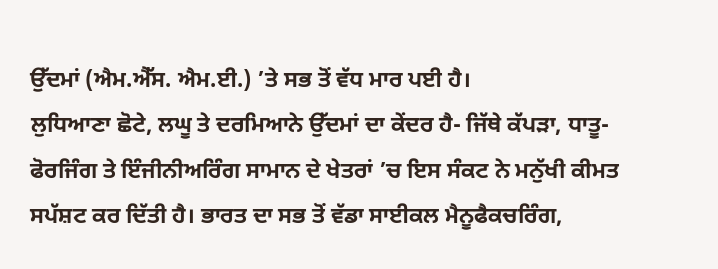ਉੱਦਮਾਂ (ਐਮ.ਐੱਸ. ਐਮ.ਈ.) ’ਤੇ ਸਭ ਤੋਂ ਵੱਧ ਮਾਰ ਪਈ ਹੈ।
ਲੁਧਿਆਣਾ ਛੋਟੇ, ਲਘੂ ਤੇ ਦਰਮਿਆਨੇ ਉੱਦਮਾਂ ਦਾ ਕੇਂਦਰ ਹੈ- ਜਿੱਥੇ ਕੱਪੜਾ, ਧਾਤੂ-ਫੋਰਜਿੰਗ ਤੇ ਇੰਜੀਨੀਅਰਿੰਗ ਸਾਮਾਨ ਦੇ ਖੇਤਰਾਂ ’ਚ ਇਸ ਸੰਕਟ ਨੇ ਮਨੁੱਖੀ ਕੀਮਤ ਸਪੱਸ਼ਟ ਕਰ ਦਿੱਤੀ ਹੈ। ਭਾਰਤ ਦਾ ਸਭ ਤੋਂ ਵੱਡਾ ਸਾਈਕਲ ਮੈਨੂਫੈਕਚਰਿੰਗ,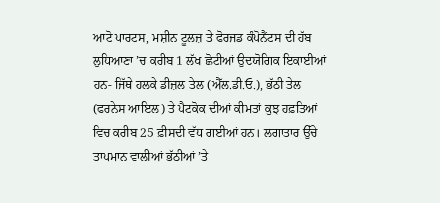ਆਟੋ ਪਾਰਟਸ, ਮਸ਼ੀਨ ਟੂਲਜ਼ ਤੇ ਫੋਰਜਡ ਕੰਪੋਨੈਂਟਸ ਦੀ ਹੱਬ ਲੁਧਿਆਣਾ ’ਚ ਕਰੀਬ 1 ਲੱਖ ਛੋਟੀਆਂ ਉਦਯੋਗਿਕ ਇਕਾਈਆਂ ਹਨ- ਜਿੱਥੇ ਹਲਕੇ ਡੀਜ਼ਲ ਤੇਲ (ਐੱਲ.ਡੀ.ਓ.), ਭੱਠੀ ਤੇਲ (ਫਰਨੇਸ ਆਇਲ) ਤੇ ਪੈਟਕੋਕ ਦੀਆਂ ਕੀਮਤਾਂ ਕੁਝ ਹਫ਼ਤਿਆਂ ਵਿਚ ਕਰੀਬ 25 ਫ਼ੀਸਦੀ ਵੱਧ ਗਈਆਂ ਹਨ। ਲਗਾਤਾਰ ਉੱਚੇ ਤਾਪਮਾਨ ਵਾਲੀਆਂ ਭੱਠੀਆਂ ’ਤੇ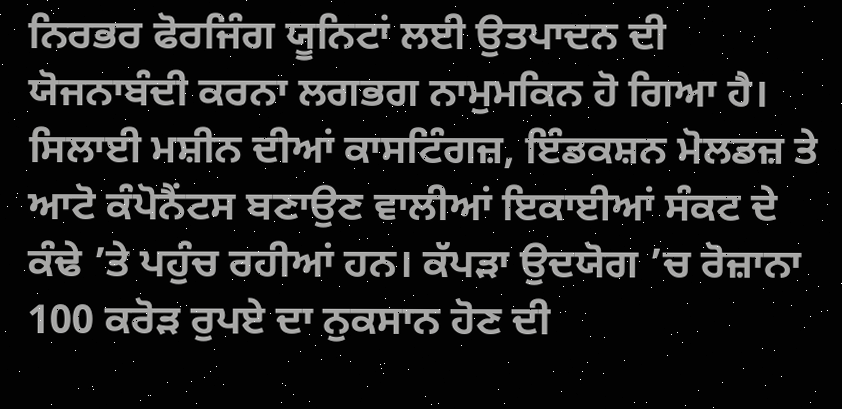ਨਿਰਭਰ ਫੋਰਜਿੰਗ ਯੂਨਿਟਾਂ ਲਈ ਉਤਪਾਦਨ ਦੀ ਯੋਜਨਾਬੰਦੀ ਕਰਨਾ ਲਗਭਗ ਨਾਮੁਮਕਿਨ ਹੋ ਗਿਆ ਹੈ। ਸਿਲਾਈ ਮਸ਼ੀਨ ਦੀਆਂ ਕਾਸਟਿੰਗਜ਼, ਇੰਡਕਸ਼ਨ ਮੋਲਡਜ਼ ਤੇ ਆਟੋ ਕੰਪੋਨੈਂਟਸ ਬਣਾਉਣ ਵਾਲੀਆਂ ਇਕਾਈਆਂ ਸੰਕਟ ਦੇ ਕੰਢੇ ’ਤੇ ਪਹੁੰਚ ਰਹੀਆਂ ਹਨ। ਕੱਪੜਾ ਉਦਯੋਗ ’ਚ ਰੋਜ਼ਾਨਾ 100 ਕਰੋੜ ਰੁਪਏ ਦਾ ਨੁਕਸਾਨ ਹੋਣ ਦੀ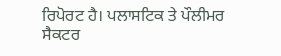ਰਿਪੋਰਟ ਹੈ। ਪਲਾਸਟਿਕ ਤੇ ਪੌਲੀਮਰ ਸੈਕਟਰ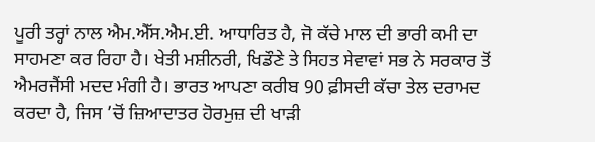ਪੂਰੀ ਤਰ੍ਹਾਂ ਨਾਲ ਐਮ.ਐੱਸ.ਐਮ.ਈ. ਆਧਾਰਿਤ ਹੈ, ਜੋ ਕੱਚੇ ਮਾਲ ਦੀ ਭਾਰੀ ਕਮੀ ਦਾ ਸਾਹਮਣਾ ਕਰ ਰਿਹਾ ਹੈ। ਖੇਤੀ ਮਸ਼ੀਨਰੀ, ਖਿਡੌਣੇ ਤੇ ਸਿਹਤ ਸੇਵਾਵਾਂ ਸਭ ਨੇ ਸਰਕਾਰ ਤੋਂ ਐਮਰਜੈਂਸੀ ਮਦਦ ਮੰਗੀ ਹੈ। ਭਾਰਤ ਆਪਣਾ ਕਰੀਬ 90 ਫ਼ੀਸਦੀ ਕੱਚਾ ਤੇਲ ਦਰਾਮਦ ਕਰਦਾ ਹੈ, ਜਿਸ ’ਚੋਂ ਜ਼ਿਆਦਾਤਰ ਹੋਰਮੁਜ਼ ਦੀ ਖਾੜੀ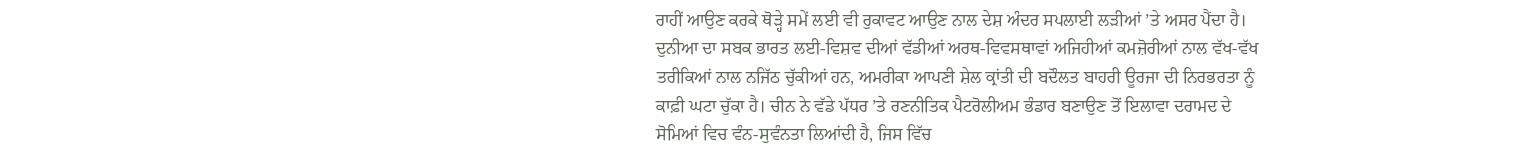ਰਾਹੀਂ ਆਉਣ ਕਰਕੇ ਥੋੜ੍ਹੇ ਸਮੇਂ ਲਈ ਵੀ ਰੁਕਾਵਟ ਆਉਣ ਨਾਲ ਦੇਸ਼ ਅੰਦਰ ਸਪਲਾਈ ਲੜੀਆਂ ’ਤੇ ਅਸਰ ਪੈਂਦਾ ਹੈ।
ਦੁਨੀਆ ਦਾ ਸਬਕ ਭਾਰਤ ਲਈ-ਵਿਸ਼ਵ ਦੀਆਂ ਵੱਡੀਆਂ ਅਰਥ-ਵਿਵਸਥਾਵਾਂ ਅਜਿਹੀਆਂ ਕਮਜ਼ੋਰੀਆਂ ਨਾਲ ਵੱਖ-ਵੱਖ ਤਰੀਕਿਆਂ ਨਾਲ ਨਜਿੱਠ ਚੁੱਕੀਆਂ ਹਨ, ਅਮਰੀਕਾ ਆਪਣੀ ਸ਼ੇਲ ਕ੍ਰਾਂਤੀ ਦੀ ਬਦੌਲਤ ਬਾਹਰੀ ਊਰਜਾ ਦੀ ਨਿਰਭਰਤਾ ਨੂੰ ਕਾਫ਼ੀ ਘਟਾ ਚੁੱਕਾ ਹੈ। ਚੀਨ ਨੇ ਵੱਡੇ ਪੱਧਰ ’ਤੇ ਰਣਨੀਤਿਕ ਪੈਟਰੋਲੀਅਮ ਭੰਡਾਰ ਬਣਾਉਣ ਤੋਂ ਇਲਾਵਾ ਦਰਾਮਦ ਦੇ ਸੋਮਿਆਂ ਵਿਚ ਵੰਨ-ਸੁਵੰਨਤਾ ਲਿਆਂਦੀ ਹੈ, ਜਿਸ ਵਿੱਚ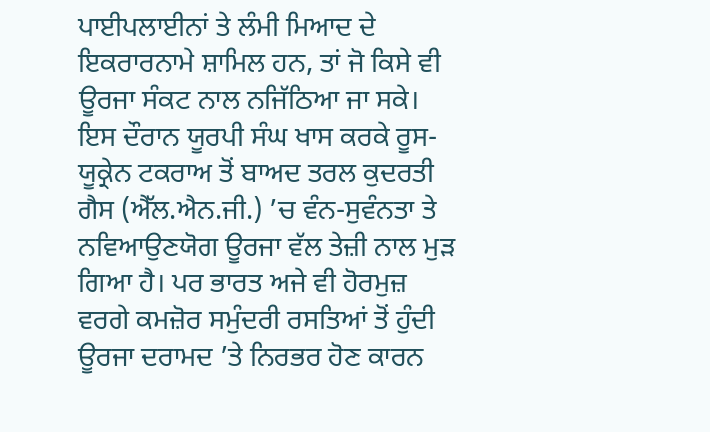ਪਾਈਪਲਾਈਨਾਂ ਤੇ ਲੰਮੀ ਮਿਆਦ ਦੇ ਇਕਰਾਰਨਾਮੇ ਸ਼ਾਮਿਲ ਹਨ, ਤਾਂ ਜੋ ਕਿਸੇ ਵੀ ਊਰਜਾ ਸੰਕਟ ਨਾਲ ਨਜਿੱਠਿਆ ਜਾ ਸਕੇ। ਇਸ ਦੌਰਾਨ ਯੂਰਪੀ ਸੰਘ ਖਾਸ ਕਰਕੇ ਰੂਸ-ਯੂਕ੍ਰੇਨ ਟਕਰਾਅ ਤੋਂ ਬਾਅਦ ਤਰਲ ਕੁਦਰਤੀ ਗੈਸ (ਐੱਲ.ਐਨ.ਜੀ.) ’ਚ ਵੰਨ-ਸੁਵੰਨਤਾ ਤੇ ਨਵਿਆਉਣਯੋਗ ਊਰਜਾ ਵੱਲ ਤੇਜ਼ੀ ਨਾਲ ਮੁੜ ਗਿਆ ਹੈ। ਪਰ ਭਾਰਤ ਅਜੇ ਵੀ ਹੋਰਮੁਜ਼ ਵਰਗੇ ਕਮਜ਼ੋਰ ਸਮੁੰਦਰੀ ਰਸਤਿਆਂ ਤੋਂ ਹੁੰਦੀ ਊਰਜਾ ਦਰਾਮਦ ’ਤੇ ਨਿਰਭਰ ਹੋਣ ਕਾਰਨ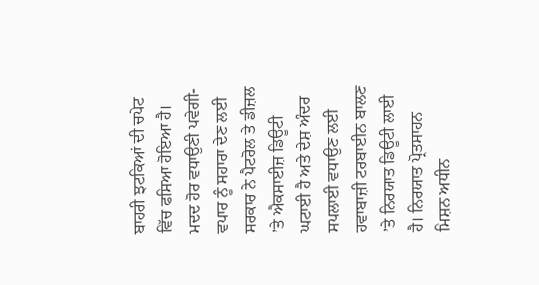ਬਾਹਰੀ ਝਟਕਿਆਂ ਦੀ ਚਪੇਟ ਵਿੱਚ ਫਸਿਆ ਹੋਇਆ ਹੈ।
ਮਦਦ ਹੋਰ ਵਧਾਉਣੀ ਪਵੇਗੀ-ਵਪਾਰ ਨੂੰ ਸਹਾਰਾ ਦੇਣ ਲਈ ਸਰਕਾਰ ਨੇ ਪੈਟਰੋਲ ਤੇ ਡੀਜ਼ਲ ’ਤੇ ਐਕਸਾਈਜ਼ ਡਿਊਟੀ ਘਟਾਈ ਹੈ ਅਤੇ ਦੇਸ਼ ਅੰਦਰ ਸਪਲਾਈ ਵਧਾਉਣ ਲਈ ਹਵਾਬਾਜ਼ੀ ਟਰਬਾਈਨ ਬਾਲਣ ’ਤੇ ਨਿਰਯਾਤ ਡਿਊਟੀ ਲਾਈ ਹੈ। ਨਿਰਯਾਤ ਪ੍ਰੋਤਸਾਹਨ ਮਿਸ਼ਨ ਅਧੀਨ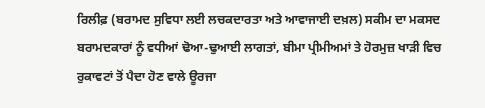ਰਿਲੀਫ਼ (ਬਰਾਮਦ ਸੁਵਿਧਾ ਲਈ ਲਚਕਦਾਰਤਾ ਅਤੇ ਆਵਾਜਾਈ ਦਖ਼ਲ) ਸਕੀਮ ਦਾ ਮਕਸਦ ਬਰਾਮਦਕਾਰਾਂ ਨੂੰ ਵਧੀਆਂ ਢੋਆ-ਢੁਆਈ ਲਾਗਤਾਂ, ਬੀਮਾ ਪ੍ਰੀਮੀਅਮਾਂ ਤੇ ਹੋਰਮੁਜ਼ ਖਾੜੀ ਵਿਚ ਰੁਕਾਵਟਾਂ ਤੋਂ ਪੈਦਾ ਹੋਣ ਵਾਲੇ ਊਰਜਾ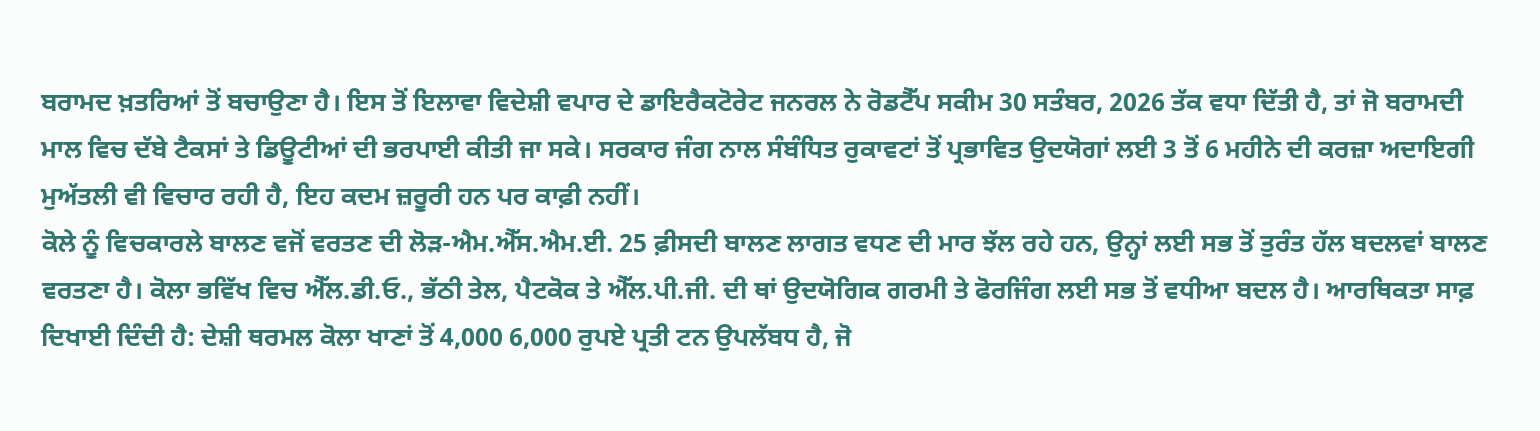ਬਰਾਮਦ ਖ਼ਤਰਿਆਂ ਤੋਂ ਬਚਾਉਣਾ ਹੈ। ਇਸ ਤੋਂ ਇਲਾਵਾ ਵਿਦੇਸ਼ੀ ਵਪਾਰ ਦੇ ਡਾਇਰੈਕਟੋਰੇਟ ਜਨਰਲ ਨੇ ਰੋਡਟੈੱਪ ਸਕੀਮ 30 ਸਤੰਬਰ, 2026 ਤੱਕ ਵਧਾ ਦਿੱਤੀ ਹੈ, ਤਾਂ ਜੋ ਬਰਾਮਦੀ ਮਾਲ ਵਿਚ ਦੱਬੇ ਟੈਕਸਾਂ ਤੇ ਡਿਊਟੀਆਂ ਦੀ ਭਰਪਾਈ ਕੀਤੀ ਜਾ ਸਕੇ। ਸਰਕਾਰ ਜੰਗ ਨਾਲ ਸੰਬੰਧਿਤ ਰੁਕਾਵਟਾਂ ਤੋਂ ਪ੍ਰਭਾਵਿਤ ਉਦਯੋਗਾਂ ਲਈ 3 ਤੋਂ 6 ਮਹੀਨੇ ਦੀ ਕਰਜ਼ਾ ਅਦਾਇਗੀ ਮੁਅੱਤਲੀ ਵੀ ਵਿਚਾਰ ਰਹੀ ਹੈ, ਇਹ ਕਦਮ ਜ਼ਰੂਰੀ ਹਨ ਪਰ ਕਾਫ਼ੀ ਨਹੀਂ।
ਕੋਲੇ ਨੂੰ ਵਿਚਕਾਰਲੇ ਬਾਲਣ ਵਜੋਂ ਵਰਤਣ ਦੀ ਲੋੜ-ਐਮ.ਐੱਸ.ਐਮ.ਈ. 25 ਫ਼ੀਸਦੀ ਬਾਲਣ ਲਾਗਤ ਵਧਣ ਦੀ ਮਾਰ ਝੱਲ ਰਹੇ ਹਨ, ਉਨ੍ਹਾਂ ਲਈ ਸਭ ਤੋਂ ਤੁਰੰਤ ਹੱਲ ਬਦਲਵਾਂ ਬਾਲਣ ਵਰਤਣਾ ਹੈ। ਕੋਲਾ ਭਵਿੱਖ ਵਿਚ ਐੱਲ.ਡੀ.ਓ., ਭੱਠੀ ਤੇਲ, ਪੈਟਕੋਕ ਤੇ ਐੱਲ.ਪੀ.ਜੀ. ਦੀ ਥਾਂ ਉਦਯੋਗਿਕ ਗਰਮੀ ਤੇ ਫੋਰਜਿੰਗ ਲਈ ਸਭ ਤੋਂ ਵਧੀਆ ਬਦਲ ਹੈ। ਆਰਥਿਕਤਾ ਸਾਫ਼ ਦਿਖਾਈ ਦਿੰਦੀ ਹੈ: ਦੇਸ਼ੀ ਥਰਮਲ ਕੋਲਾ ਖਾਣਾਂ ਤੋਂ 4,000 6,000 ਰੁਪਏ ਪ੍ਰਤੀ ਟਨ ਉਪਲੱਬਧ ਹੈ, ਜੋ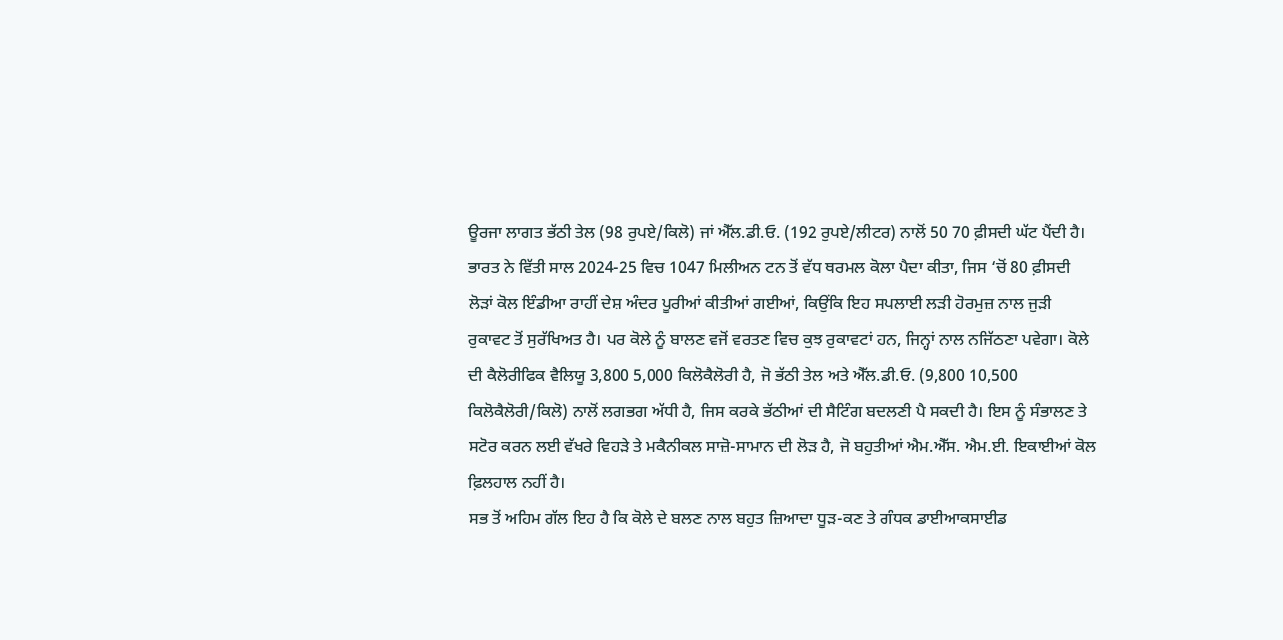ਊਰਜਾ ਲਾਗਤ ਭੱਠੀ ਤੇਲ (98 ਰੁਪਏ/ਕਿਲੋ) ਜਾਂ ਐੱਲ.ਡੀ.ਓ. (192 ਰੁਪਏ/ਲੀਟਰ) ਨਾਲੋਂ 50 70 ਫ਼ੀਸਦੀ ਘੱਟ ਪੈਂਦੀ ਹੈ। ਭਾਰਤ ਨੇ ਵਿੱਤੀ ਸਾਲ 2024-25 ਵਿਚ 1047 ਮਿਲੀਅਨ ਟਨ ਤੋਂ ਵੱਧ ਥਰਮਲ ਕੋਲਾ ਪੈਦਾ ਕੀਤਾ, ਜਿਸ ‘ਚੋਂ 80 ਫ਼ੀਸਦੀ ਲੋੜਾਂ ਕੋਲ ਇੰਡੀਆ ਰਾਹੀਂ ਦੇਸ਼ ਅੰਦਰ ਪੂਰੀਆਂ ਕੀਤੀਆਂ ਗਈਆਂ, ਕਿਉਂਕਿ ਇਹ ਸਪਲਾਈ ਲੜੀ ਹੋਰਮੁਜ਼ ਨਾਲ ਜੁੜੀ ਰੁਕਾਵਟ ਤੋਂ ਸੁਰੱਖਿਅਤ ਹੈ। ਪਰ ਕੋਲੇ ਨੂੰ ਬਾਲਣ ਵਜੋਂ ਵਰਤਣ ਵਿਚ ਕੁਝ ਰੁਕਾਵਟਾਂ ਹਨ, ਜਿਨ੍ਹਾਂ ਨਾਲ ਨਜਿੱਠਣਾ ਪਵੇਗਾ। ਕੋਲੇ ਦੀ ਕੈਲੋਰੀਫਿਕ ਵੈਲਿਯੂ 3,800 5,000 ਕਿਲੋਕੈਲੋਰੀ ਹੈ, ਜੋ ਭੱਠੀ ਤੇਲ ਅਤੇ ਐੱਲ.ਡੀ.ਓ. (9,800 10,500 ਕਿਲੋਕੈਲੋਰੀ/ਕਿਲੋ) ਨਾਲੋਂ ਲਗਭਗ ਅੱਧੀ ਹੈ, ਜਿਸ ਕਰਕੇ ਭੱਠੀਆਂ ਦੀ ਸੈਟਿੰਗ ਬਦਲਣੀ ਪੈ ਸਕਦੀ ਹੈ। ਇਸ ਨੂੰ ਸੰਭਾਲਣ ਤੇ ਸਟੋਰ ਕਰਨ ਲਈ ਵੱਖਰੇ ਵਿਹੜੇ ਤੇ ਮਕੈਨੀਕਲ ਸਾਜ਼ੋ-ਸਾਮਾਨ ਦੀ ਲੋੜ ਹੈ, ਜੋ ਬਹੁਤੀਆਂ ਐਮ.ਐੱਸ. ਐਮ.ਈ. ਇਕਾਈਆਂ ਕੋਲ ਫ਼ਿਲਹਾਲ ਨਹੀਂ ਹੈ।
ਸਭ ਤੋਂ ਅਹਿਮ ਗੱਲ ਇਹ ਹੈ ਕਿ ਕੋਲੇ ਦੇ ਬਲਣ ਨਾਲ ਬਹੁਤ ਜ਼ਿਆਦਾ ਧੂੜ-ਕਣ ਤੇ ਗੰਧਕ ਡਾਈਆਕਸਾਈਡ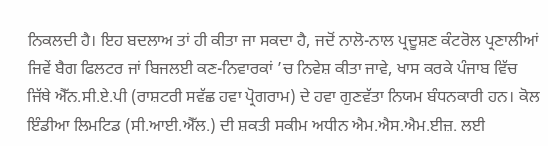ਨਿਕਲਦੀ ਹੈ। ਇਹ ਬਦਲਾਅ ਤਾਂ ਹੀ ਕੀਤਾ ਜਾ ਸਕਦਾ ਹੈ, ਜਦੋਂ ਨਾਲੋ-ਨਾਲ ਪ੍ਰਦੂਸ਼ਣ ਕੰਟਰੋਲ ਪ੍ਰਣਾਲੀਆਂ ਜਿਵੇਂ ਬੈਗ ਫਿਲਟਰ ਜਾਂ ਬਿਜਲਈ ਕਣ-ਨਿਵਾਰਕਾਂ ’ਚ ਨਿਵੇਸ਼ ਕੀਤਾ ਜਾਵੇ, ਖਾਸ ਕਰਕੇ ਪੰਜਾਬ ਵਿੱਚ ਜਿੱਥੇ ਐੱਨ.ਸੀ.ਏ.ਪੀ (ਰਾਸ਼ਟਰੀ ਸਵੱਛ ਹਵਾ ਪ੍ਰੋਗਰਾਮ) ਦੇ ਹਵਾ ਗੁਣਵੱਤਾ ਨਿਯਮ ਬੰਧਨਕਾਰੀ ਹਨ। ਕੋਲ ਇੰਡੀਆ ਲਿਮਟਿਡ (ਸੀ.ਆਈ.ਐੱਲ.) ਦੀ ਸ਼ਕਤੀ ਸਕੀਮ ਅਧੀਨ ਐਮ.ਐਸ.ਐਮ.ਈਜ਼. ਲਈ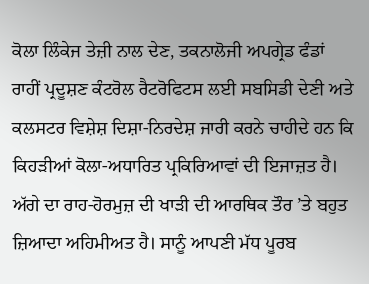ਕੋਲਾ ਲਿੰਕੇਜ ਤੇਜ਼ੀ ਨਾਲ ਦੇਣ, ਤਕਨਾਲੋਜੀ ਅਪਗ੍ਰੇਡ ਫੰਡਾਂ ਰਾਹੀਂ ਪ੍ਰਦੂਸ਼ਣ ਕੰਟਰੋਲ ਰੈਟਰੋਫਿਟਸ ਲਈ ਸਬਸਿਡੀ ਦੇਣੀ ਅਤੇ ਕਲਸਟਰ ਵਿਸ਼ੇਸ਼ ਦਿਸ਼ਾ-ਨਿਰਦੇਸ਼ ਜਾਰੀ ਕਰਨੇ ਚਾਹੀਦੇ ਹਨ ਕਿ ਕਿਹੜੀਆਂ ਕੋਲਾ-ਅਧਾਰਿਤ ਪ੍ਰਕਿਰਿਆਵਾਂ ਦੀ ਇਜਾਜ਼ਤ ਹੈ।
ਅੱਗੇ ਦਾ ਰਾਹ-ਹੋਰਮੁਜ਼ ਦੀ ਖਾੜੀ ਦੀ ਆਰਥਿਕ ਤੌਰ ’ਤੇ ਬਹੁਤ ਜ਼ਿਆਦਾ ਅਹਿਮੀਅਤ ਹੈ। ਸਾਨੂੰ ਆਪਣੀ ਮੱਧ ਪੂਰਬ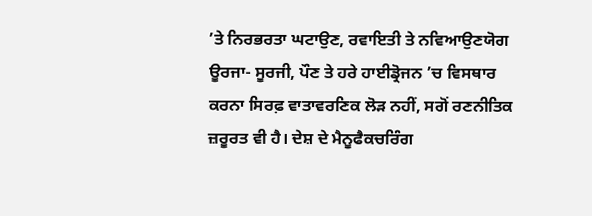’ਤੇ ਨਿਰਭਰਤਾ ਘਟਾਉਣ, ਰਵਾਇਤੀ ਤੇ ਨਵਿਆਉਣਯੋਗ ਊਰਜਾ- ਸੂਰਜੀ, ਪੌਣ ਤੇ ਹਰੇ ਹਾਈਡ੍ਰੋਜਨ ’ਚ ਵਿਸਥਾਰ ਕਰਨਾ ਸਿਰਫ਼ ਵਾਤਾਵਰਣਿਕ ਲੋੜ ਨਹੀਂ, ਸਗੋਂ ਰਣਨੀਤਿਕ ਜ਼ਰੂਰਤ ਵੀ ਹੈ। ਦੇਸ਼ ਦੇ ਮੈਨੂਫੈਕਚਰਿੰਗ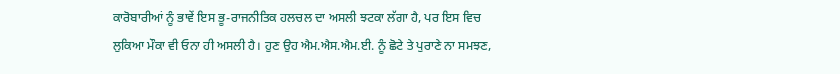ਕਾਰੋਬਾਰੀਆਂ ਨੂੰ ਭਾਵੇਂ ਇਸ ਭੂ-ਰਾਜਨੀਤਿਕ ਹਲਚਲ ਦਾ ਅਸਲੀ ਝਟਕਾ ਲੱਗਾ ਹੈ, ਪਰ ਇਸ ਵਿਚ ਲੁਕਿਆ ਮੌਕਾ ਵੀ ਓਨਾ ਹੀ ਅਸਲੀ ਹੈ। ਹੁਣ ਉਹ ਐਮ.ਐਸ.ਐਮ.ਈ. ਨੂੰ ਛੋਟੇ ਤੇ ਪੁਰਾਣੇ ਨਾ ਸਮਝਣ,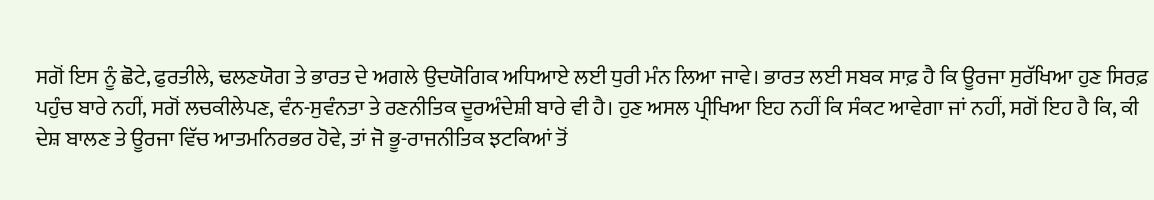ਸਗੋਂ ਇਸ ਨੂੰ ਛੋਟੇ, ਫੁਰਤੀਲੇ, ਢਲਣਯੋਗ ਤੇ ਭਾਰਤ ਦੇ ਅਗਲੇ ਉਦਯੋਗਿਕ ਅਧਿਆਏ ਲਈ ਧੁਰੀ ਮੰਨ ਲਿਆ ਜਾਵੇ। ਭਾਰਤ ਲਈ ਸਬਕ ਸਾਫ਼ ਹੈ ਕਿ ਊਰਜਾ ਸੁਰੱਖਿਆ ਹੁਣ ਸਿਰਫ਼ ਪਹੁੰਚ ਬਾਰੇ ਨਹੀਂ, ਸਗੋਂ ਲਚਕੀਲੇਪਣ, ਵੰਨ-ਸੁਵੰਨਤਾ ਤੇ ਰਣਨੀਤਿਕ ਦੂਰਅੰਦੇਸ਼ੀ ਬਾਰੇ ਵੀ ਹੈ। ਹੁਣ ਅਸਲ ਪ੍ਰੀਖਿਆ ਇਹ ਨਹੀਂ ਕਿ ਸੰਕਟ ਆਵੇਗਾ ਜਾਂ ਨਹੀਂ, ਸਗੋਂ ਇਹ ਹੈ ਕਿ, ਕੀ ਦੇਸ਼ ਬਾਲਣ ਤੇ ਊਰਜਾ ਵਿੱਚ ਆਤਮਨਿਰਭਰ ਹੋਵੇ, ਤਾਂ ਜੋ ਭੂ-ਰਾਜਨੀਤਿਕ ਝਟਕਿਆਂ ਤੋਂ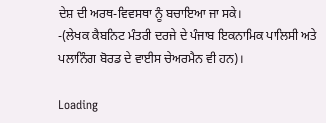ਦੇਸ਼ ਦੀ ਅਰਥ-ਵਿਵਸਥਾ ਨੂੰ ਬਚਾਇਆ ਜਾ ਸਕੇ।
-(ਲੇਖਕ ਕੈਬਨਿਟ ਮੰਤਰੀ ਦਰਜੇ ਦੇ ਪੰਜਾਬ ਇਕਨਾਮਿਕ ਪਾਲਿਸੀ ਅਤੇ ਪਲਾਨਿੰਗ ਬੋਰਡ ਦੇ ਵਾਈਸ ਚੇਅਰਮੈਨ ਵੀ ਹਨ)।

Loading